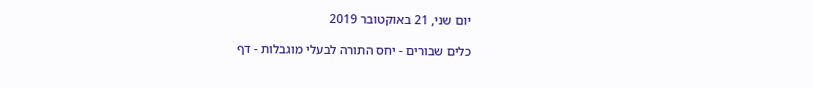יום שני, 21 באוקטובר 2019

כלים שבורים - יחס התורה לבעלי מוגבלות - דף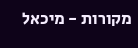מקורות - מיכאל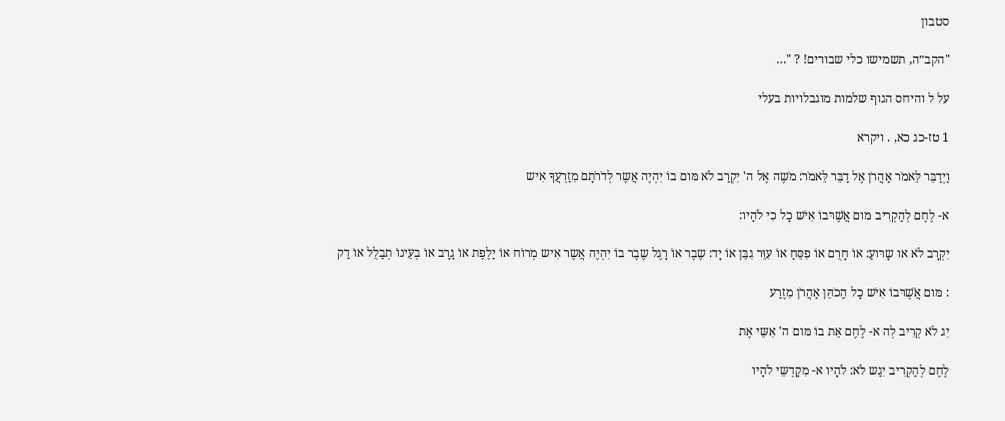סטבון

"הקב״ה, תשמישו כלי שבורים! ? "…

על ל והיחס הגוף שלמות מוגבלויות בעלי

1 טז-כג כא, . ויקרא

וַיְדַבֵּר לֵּאמֹר אַהֲרֹן אֶל דַבֵּר לֵּאמֹר: מֹשֶה אֶל ה' יִקְרַב לֹא מּום בוֹ יִהְיֶה אֲשֶר לְדֹרֹתָם מִזַרְעֲךָ אִיש

א- לֶחֶם לְהַקְרִיב מּום אֲׁשֶׁרּבוֹ אִיׁש כָל כִי לֹהָיו:

יִקְרָב לֹא או שָרּועַ: אוֹ חָרֻם אוֹ פִסֵּחַ אוֹ עִּוֵּר גִבֵּן אוֹ יָד: שֶבֶר אוֹ רָגֶל שֶבֶר בוֹ יִהְיֶה אֲשֶר אִיש מְרוֹח אוֹ יַלֶפֶת אוֹ גָרָב אוֹ בְעֵּינוֹ תְבַלֻל אוֹ דַק

: מּום אֲׁשֶׁרּבוֹ אִיׁש כָל הַכֹהֵּן אַהֲרֹן מִזֶרַע

יִג לֹא קְרִיב לְה א- לֶחֶם אֵּת בוֹ מּום ה' אִשֵּי אֶת

לֶחֶם לְהַקְרִיב יִגַש לֹא: לֹהָיו א- מִקָדְשֵּי לֹהָיו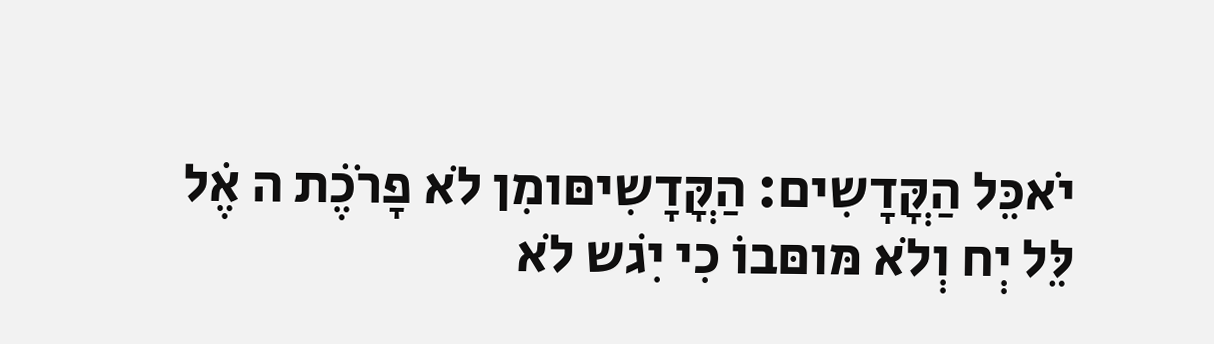יֹאכֵּל הַקֳּדָשִים: הַקֳּדָשִיםּומִן לֹא פָרֹכֶׁת ה אֶׁל לֵּל יְח וְלֹא מּוםּבוֹ כִי יִגׁש לֹא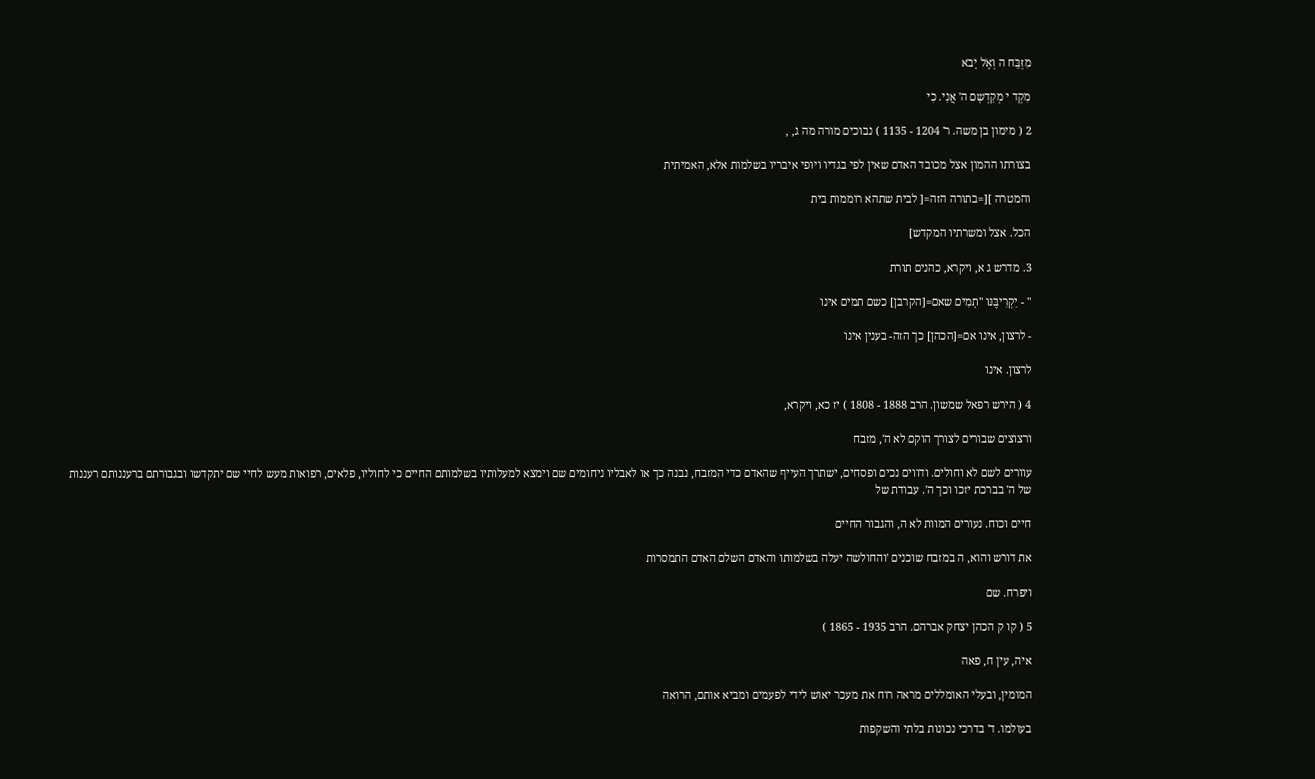מִזְּבֵּח ה וְאֶׁל יָבֹא

מִקְד י מְקַדְשָם ה' אֲנִי. כִי

2 ( מימון בן משה. ר' 1204 - 1135 ) נבוכים מורה מה ג, ,

בצורתו ההמון אצל מכובד האדם שאין לפי בגדיו ויופי איבריו בשלמות אלא, האמיתית

והמטרה ][=בתורה הזה=[ לבית שתהא רוממות בית

הכל. אצל ומשרתיו המקדש]

3. מדרש ג א, ויקרא, כהנים תורת

" - יַקְרִיבֶּנּו "תָמִים שאם=[הקרבן] כשם תמים אינו

- לרצון, אינו אם=[הכהן] כך הזה- בענין אינו

לרצון. אינו

4 ( הירש רפאל שמשון. הרב 1888 - 1808 ) יז כא, ויקרא,

ורצוצים שבורים לצורך הוקם לא ה', מזבח

עוורים לשם לא וחולים. ודווים נכים ופסחים, ישתרך העייף שהאדם כדי המזבח, נבנה כך או לאבליו ניחומים שם וימצא למעלותיו בשלמותם החיים כי לחוליו, פלאים, רפואות מעש לחיי שם יתקדשו ובגבורתם ברעננותם רעננות של ה' בברכת יזכו וכך ה'. עבודת של

חיים וכוח. נעורים המוות לא ה, והגבור החיים

את דורש והוא, ה במזבח שוכנים 'והחולשה יעלה בשלמותו והאדם השלם האדם התמסרות

ויפרח. שם

5 ( קו ק הכהן יצחק אברהם. הרב 1935 - 1865 )

איה, עין ח, פאה

המומין, ובעלי האומללים מראה רוח את מעכר יאוש לידי לפעמים ומביא אותם, הרואה

בעולמו. ד' בדרכי נכונות בלתי והשקפות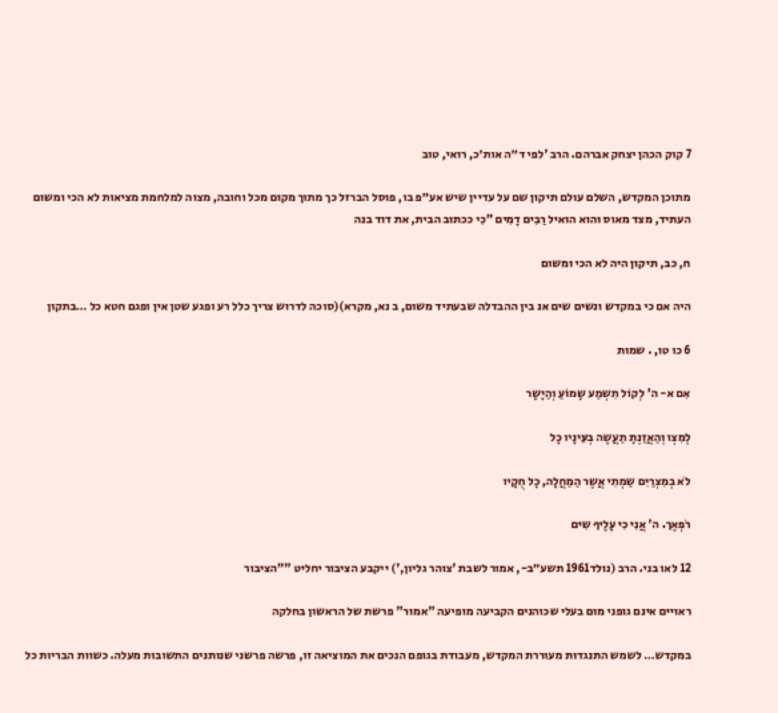7 קוק הכהן יצחק אברהם. הרב 'לפי ד״ה אות׳כ, רואי, טוב

מתוכן המקדש, השלם עולם תיקון שם על עדיין שיש אע״פ בו, פוסל הברזל כך מתוך מקום מכל וחובה, מצוה למלחמת מציאות לא הכי ומשום העתיד, מצד מאוס והוא הואיל רַבִים דָמִים "כִי ככתוב הבית, את דוד בנה

ח, כב, תיקון היה לא הכי ומשום

היה אם כי במקדש ונשים שים אנ בין ההבדלה שבעתיד משום, ב נא, מקרא)(סוכה לדרוש צריך כלל רע ופגע שטן אין ופגם חטא כל …בתקון

6 כו טו, . שמות

אִם א- ה' לְקוֹל תִשְמַע שָמוֹעַ וְהַיָשָר

לְמִצְו וְהַאֲזַנְתָ תַעֲשֶה בְעֵּינָיו כָל

לֹא בְמִצְרַיִם שַמְתִי אֲשֶר הַמַחֲלָה, כָל חֻקָיו

רֹפְאֶך. ה' אֲנִי כִי עָלֶיךָ שִים

12 לאו בני. הרב (נולד1961 תשע״ב-, אמור לשבת 'צוהר גליון,') ייקבע הציבור יחליט ""הציבור

ראויים אינם גופני מום בעלי שכוהנים הקביעה מופיעה "אמור" פרשת של הראשון בחלקה

במקדש… לשמש התנגדות מעוררת המקדש, מעבודת בגופם הנכים את המוציאה זו, פרשה פרשני שנותנים התשובות מעלה. כשוות הבריות כל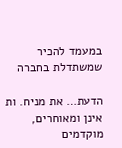במעמד להכיר שמשתדלת בחברה

הדעת… את מניח. ות אינן ומאוחרים, מוקדמים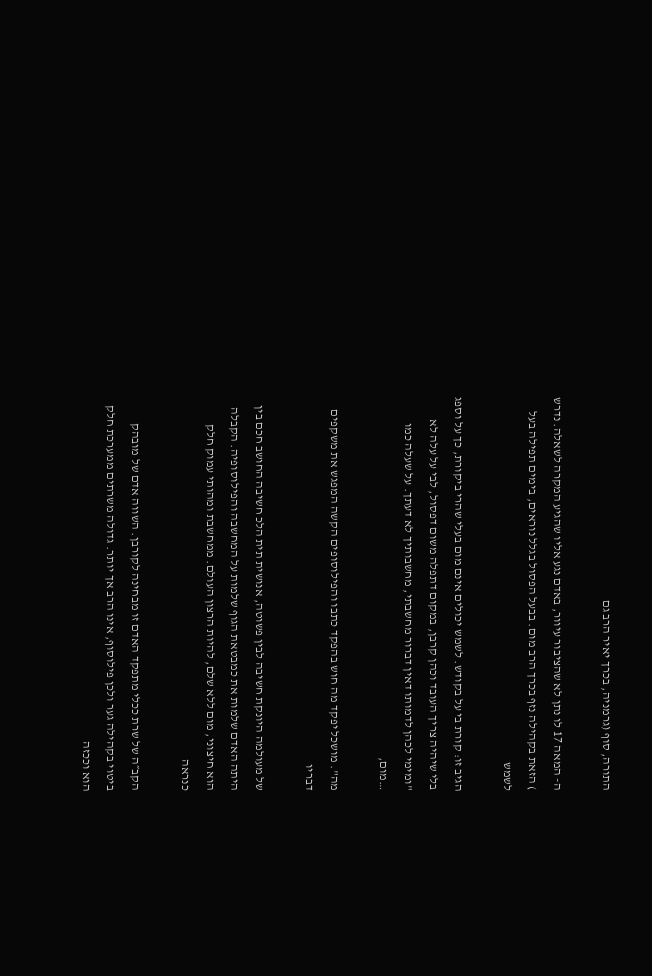התורה, סוף (גרמניה, בכרך יאיר הרב גם

ה- המאה 17 לו נתן לא שהציבור עיוור, באדם נגע אליו שהגיע המקרה לשאלה. נדרש ) הזאת בקהילה נזף בכרך הרב מום. בבעל הפסול בגלל נוראים, בימים תפילה בעל לשמש

הגיב זו: קורת בי על בקודש. לשמש יכולים אינם מום בעלי שהרי ביקורת, כך על וספג בלי שיהיה צריך העובד וכהן קרבן, במקום דתפלה משום דפסול, לבי על עלה לא "ומימי לכהן לדמותו דאין דברור מחשבתי, מחשבותיך לא דעתך. על שעלה כמו …מום,

מה". מושכל יפקד מה חוש בהפקד כתבו והפילוסופים הקשה המפגש את משקפים דבריו

של מעולמה היונקת חשיבה לבין פשוטה, אנושית תית הלכ חשיבה החושב חכם בין היתה האדם שלמות את כמבטאת הגוף שלמות על המחשבה והפילוסופיה. הקבלה הוא חיצוני, מום ללא שלם, להיות הרצון העולם. ממחשבת ומהותי עמוק חלק כנראה

הקב״ה של שרת ככלי מתפקד האדם זו מבחינה לקורבן. השווה אדם של מובהק ביטוי בקהילה גער ולכן פילוסוף, אינו הרב אך יותר. גדולה משרתים ממערכת חלק הוא וככזה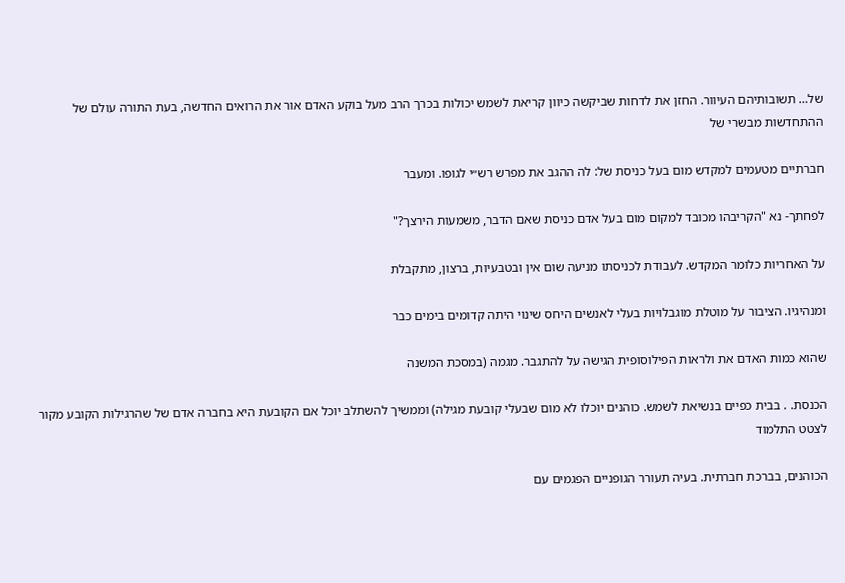של… תשובותיהם העיוור. החזן את לדחות שביקשה כיוון קריאת לשמש יכולות בכרך הרב מעל בוקע האדם אור את הרואים החדשה, בעת התורה עולם של ההתחדשות מבשרי של

חברתיים מטעמים למקדש מום בעל כניסת של: לה ההגב את מפרש רש״י לגופו. ומעבר

לפחתך- נא "הקריבהו מכובד למקום מום בעל אדם כניסת שאם הדבר, משמעות הירצך?"

על האחריות כלומר המקדש. לעבודת לכניסתו מניעה שום אין ובטבעיות, ברצון, מתקבלת

ומנהיגיו. הציבור על מוטלת מוגבלויות בעלי לאנשים היחס שינוי היתה קדומים בימים כבר

שהוא כמות האדם את ולראות הפילוסופית הגישה על להתגבר. מגמה (במסכת המשנה

הכנסת. . בבית כפיים בנשיאת לשמש. כוהנים יוכלו לא מום שבעלי קובעת מגילה) וממשיך להשתלב יוכל אם הקובעת היא בחברה אדם של שהרגילות הקובע מקור לצטט התלמוד

הכוהנים, בברכת חברתית. בעיה תעורר הגופניים הפגמים עם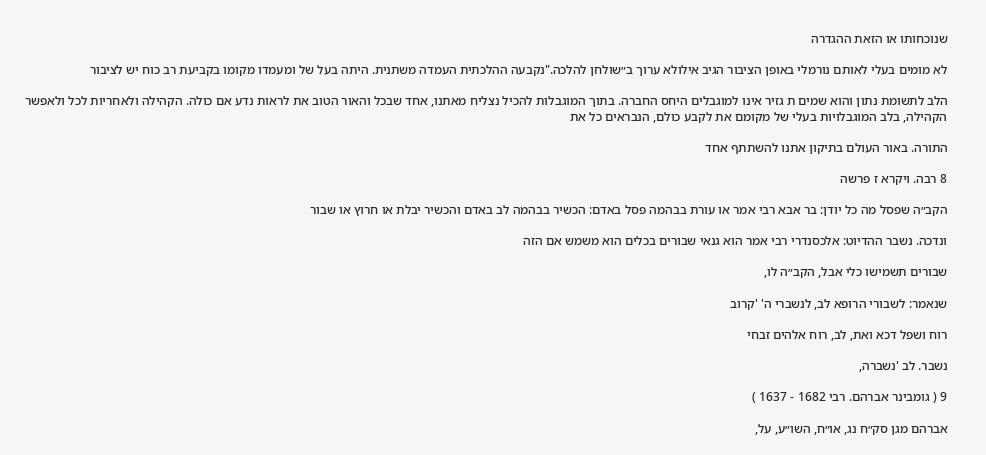שנוכחותו או הזאת ההגדרה

לא מומים בעלי לאותם נורמלי באופן הציבור הגיב אילולא ערוך ב״שולחן להלכה."נקבעה ההלכתית העמדה משתנית. היתה בעל של ומעמדו מקומו בקביעת רב כוח יש לציבור

הלב לתשומת נתון והוא שמים ת גזיר אינו למוגבלים היחס החברה. בתוך המוגבלות להכיל נצליח מאתנו, אחד שבכל והאור הטוב את לראות נדע אם כולה. הקהילה ולאחריות לכל ולאפשר הקהילה, בלב המוגבלויות בעלי של מקומם את לקבע כולם, הנבראים כל את

התורה. באור העולם בתיקון אתנו להשתתף אחד

8 רבה. ויקרא ז פרשה

הקב״ה שפסל מה כל יודן: בר אבא רבי אמר או עורת בבהמה פסל באדם: הכשיר בבהמה לב באדם והכשיר יבלת או חרוץ או שבור

ונדכה. נשבר ההדיוט: אלכסנדרי רבי אמר הוא גנאי שבורים בכלים הוא משמש אם הזה

שבורים תשמישו כלי אבל, הקב״ה לו,

שנאמר: לשבורי הרופא לב, לנשברי ה' 'קרוב

רוח ושפל דכא ואת, לב, רוח אלהים זבחי

נשבר. לב 'נשברה,

9 ( גומבינר אברהם. רבי 1682 - 1637 )

אברהם מגן סק״ח נג, או״ח, השו״ע, על,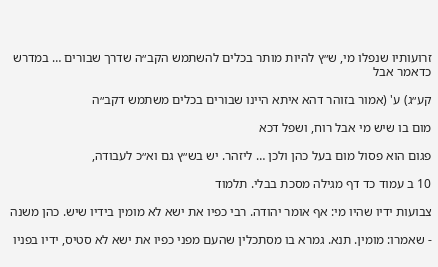זרועותיו שנפלו מי, ש״ץ להיות מותר בכלים להשתמש הקב״ה שדרך שבורים … במדרש כדאמר אבל

קע״ג) ע' (אמור בזוהר דהא איתא היינו שבורים בכלים משתמש דקב״ה

מום בו שיש מי אבל רוח, ושפל דכא

פגום הוא פסול מום בעל כהן ולכן … ליזהר. יש בש״ץ גם וא״כ לעבודה,

10 ב עמוד כד דף מגילה מסכת בבלי. תלמוד

צבועות ידיו שהיו מי: אף אומר יהודה. רבי כפיו את ישא לא מומין בידיו שיש. כהן משנה

- שאמרו: מומין. תנא. גמרא בו מסתכלין שהעם מפני כפיו את ישא לא סטיס, ידיו בפניו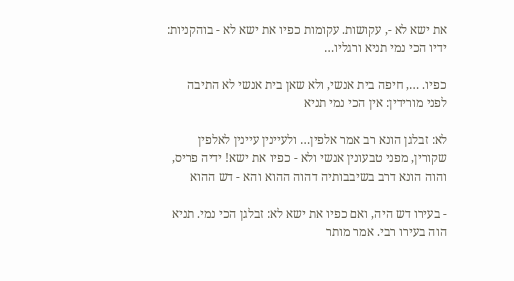את ישא לא -, עקושות. עקומות כפיו את ישא לא - בוהקניות: ידיו הכי נמי תניא ורגליו…

כפיו. …, חיפה בית אנשי, ולא שאן בית אנשי לא התיבה לפני מורידין: אין הכי נמי תניא

לא: זבלגן הונא רב אמר אלפין… ולעיינין עיינין לאלפין שקורין, מפני טבעונין אנשי ולא - כפיו את ישא! ידיה פריס, והוה הונא דרב בשיבבותיה דהוה ההוא והא - דש ההוא

- בעירו דש היה, ואם כפיו את ישא לא: זבלגן הכי נמי. תניא הוה בעירו רבי. אמר מותר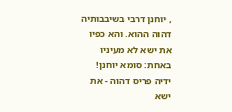, יוחנן דרבי בשיבבותיה דהוה ההוא. והא כפיו את ישא לא מעיניו באחת: סומא יוחנן! ידיה פריס דהוה - את ישא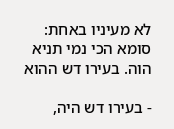לא מעיניו באחת: סומא הכי נמי תניא הוה. בעירו דש ההוא

- בעירו דש היה,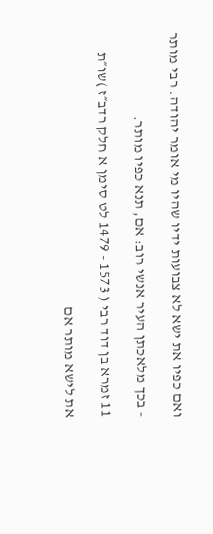ואם כפיו את ישא לא צבועות ידיו שהיו מי אומר יהודה. רבי מותר

- בכך מלאכתן העיר אנשי רוב: אם, תנא כפיו מותר.

11 זמרא בן דוד רבי ( 1573 - 1479 לט סימן א חלק רדב״ז )שו״ת

את לישא מותר אם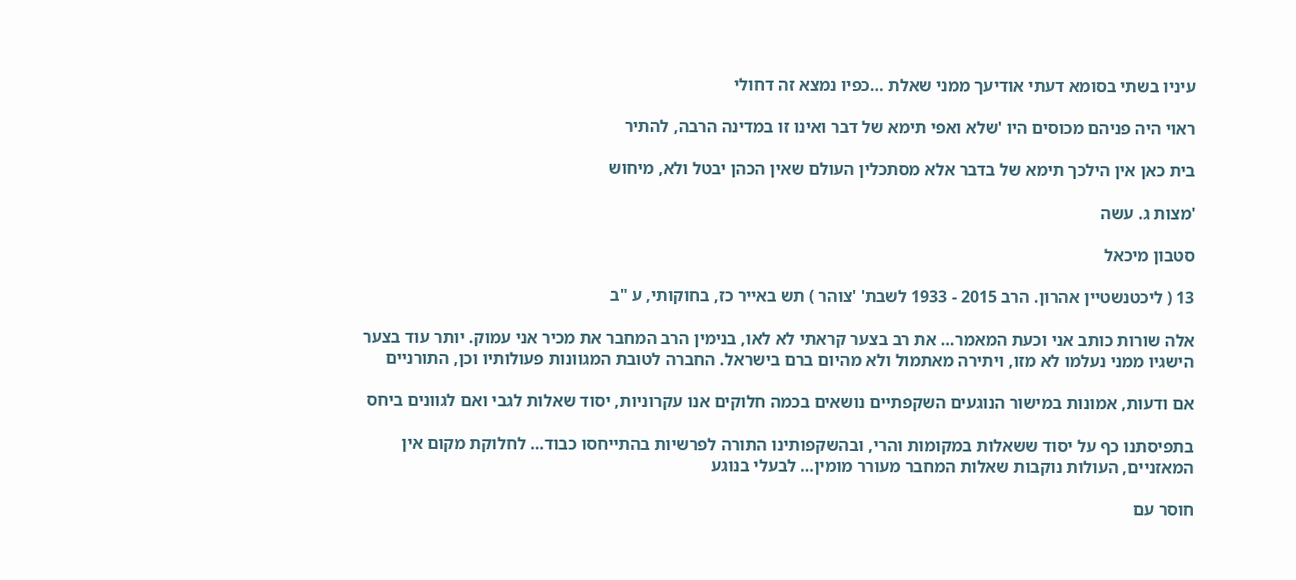עיניו בשתי בסומא דעתי אודיעך ממני שאלת …כפיו נמצא זה דחולי

ראוי היה פניהם מכוסים היו 'שלא ואפי תימא של דבר ואינו זו במדינה הרבה, להתיר

בית כאן אין הילכך תימא של בדבר אלא מסתכלין העולם שאין הכהן יבטל ולא, מיחוש

'מצות ג. עשה

סטבון מיכאל

13 ( ליכטנשטיין אהרון. הרב 2015 - 1933 לשבת' 'צוהר ) תש באייר כז, בחוקותי, ע "ב

אלה שורות כותב אני וכעת המאמר… את רב בצער קראתי לא לאו, בנימין הרב המחבר את מכיר אני עמוק. יותר עוד בצער הישגיו ממני נעלמו לא מזו, ויתירה מאתמול ולא מהיום ברם בישראל. החברה לטובת המגוונות פעולותיו וכן, התורניים

אם ודעות, אמונות במישור הנוגעים השקפתיים נושאים בכמה חלוקים אנו עקרוניות, יסוד שאלות לגבי ואם לגוונים ביחס

בתפיסתנו כף על יסוד ששאלות במקומות והרי, ובהשקפותינו התורה לפרשיות בהתייחסו כבוד… לחלוקת מקום אין המאזניים, העולות נוקבות שאלות המחבר מעורר מומין… לבעלי בנוגע

חוסר עם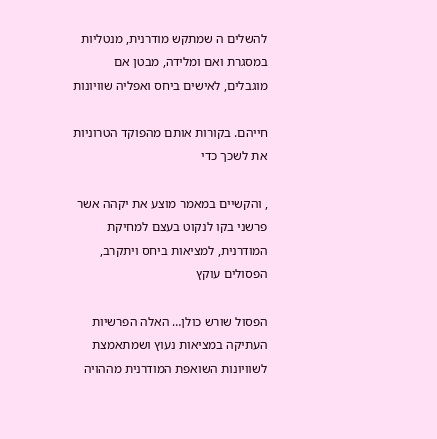להשלים ה שמתקש מודרנית, מנטליות במסגרת ואם ומלידה, מבטן אם מוגבלים, לאישים ביחס ואפליה שוויונות

חייהם. בקורות אותם מהפוקד הטרוניות את לשכך כדי

, והקשיים במאמר מוצע את יקהה אשר פרשני בקו לנקוט בעצם למחיקת המודרנית, למציאות ביחס ויתקרב, הפסולים עוקץ

הפסול שורש כולן… האלה הפרשיות העתיקה במציאות נעוץ ושמתאמצת לשוויונות השואפת המודרנית מההויה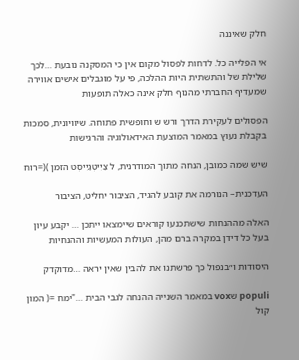חלק שאיננה

אי הפלייה כל. לדחות לפסול מקום אין כי המסקנה נובעת …לכך שלילת של והתשתית היות ההלכה, פי על מוגבלים אישים אווירה שמעדיף החברתי מהנוף חלק אינה כאלה תופעות

הפסולים לעקירת הדרך ורש ש וחופשית פתוחה. שיוויונית, סמכות בקבלת נעוץ במאמר המוצעת האידאולוגיה והרגישות

שיש שמה כמובן, הנחה מתוך המודרנית, ל צַיִיטְגַיִיסְט הזמן )(=רוח

העדכנית– הנורמה את קובע להגיד, הציבור יחליט, הציבור

האלה מההנחות שישתכנעו קוראים שיימצאו ייתכן … יקבע עיון בעל כל דידן במקרה ברם מהן, העולות המעשיות וההנחיות

היסודות ו״בנפול כך פרשתנו את להבין שאין יראה …מדוקדק

populi שvox במאמר השנייה ההנחה לגבי הבית …"ימח =( המון קול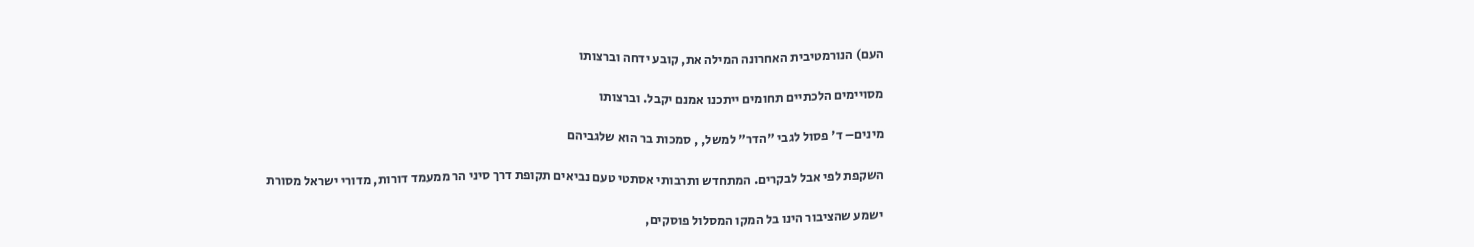העם) הנורמטיבית האחרונה המילה את, קובע ידחה וברצותו

מסויימים הלכתיים תחומים ייתכנו אמנם יקבל. וברצותו

מינים– ד' פסול לגבי "הדר" למשל, , סמכות בר הוא שלגביהם

השקפת לפי אבל לבקרים. המתחדש ותרבותי אסתטי טעם נביאים תקופת דרך סיני הר ממעמד דורות, מדורי ישראל מסורת

ישמע שהציבור הינו בל המקו המסלול פוסקים,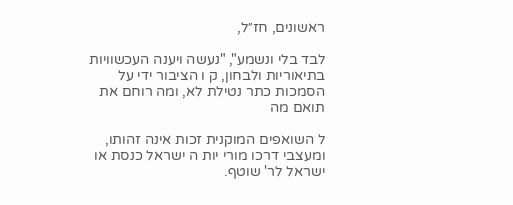ראשונים, חז״ל,

לבד בלי ונשמע", "נעשה ויענה העכשוויות בתיאוריות ולבחון, ק ו הציבור ידי על הסמכות כתר נטילת לא, ומה רוחם את תואם מה

ל השואפים המוקנית זכות אינה זהותו, ומעצבי דרכו מורי יות ה ישראל כנסת או ישראל לר' שוטף.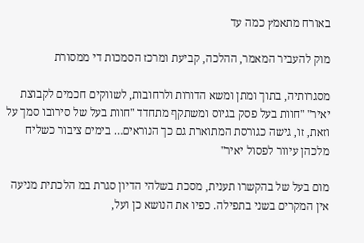באורח מתאמץ כמה עד

מוק להעביר המאמר, ההלכה, קביעת ומרכז הסמכות די ממסורת

מסגרותיה, בתוך ומתן ומשא הדורות ולרחובות, לשווקים חכמים לקבוצת יאיר" "חוות בעל פסק בגיוס ומשתקף מתחדד "חוות בעל של סירובו סמך על וזאת, זו, גישה כגורסת המתוארת גם כך הנוראים… בימים ציבור כשליח מלכהן עיוור לפסול יאיר"

מום בעל של בהקשרו תענית, מסכת בשלהי הדיון סגרת במ הלכתית מניעה אין המקרים בשני בתפילה. כפיו את הנושא כן ועל,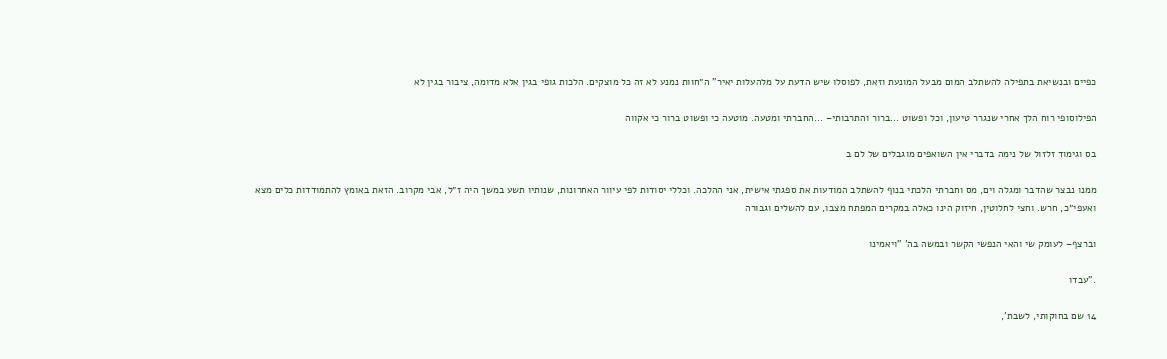כפיים ובנשיאת בתפילה להשתלב המום מבעל המונעת וזאת, לפוסלו שיש הדעת על מלהעלות יאיר" ה״חוות נמנע לא זה כל מוצקים. הלכות גופי בגין אלא מדומה, ציבור בגין לא

הפילוסופי רוח הלך אחרי שנגרר טיעון, וכל ופשוט …ברור והתרבותי– …החברתי ומטעה. מוטעה כי ופשוט ברור כי אקווה

בס וגימוד זלזול של נימה בדברי אין השואפים מוגבלים של לם ב

ממנו נבצר שהדבר ומגלה וים, מס וחברתי הלכתי בנוף להשתלב המודעות את ספגתי אישית, אני ההלכה. וכללי יסודות לפי עיוור האחרונות, שנותיו תשע במשך היה ז״ל, אבי מקרוב. הזאת באומץ להתמודדות כלים מצא ואעפי״כ, חרש. וחצי לחלוטין, חיזוק הינו כאלה במקרים המפתח מצבו, עם להשלים וגבורה

וברצף– לעומק שי והאי הנפשי הקשר ובמשה בה' "ויאמינו

."עבדו

14 שם בחוקותי, לשבת',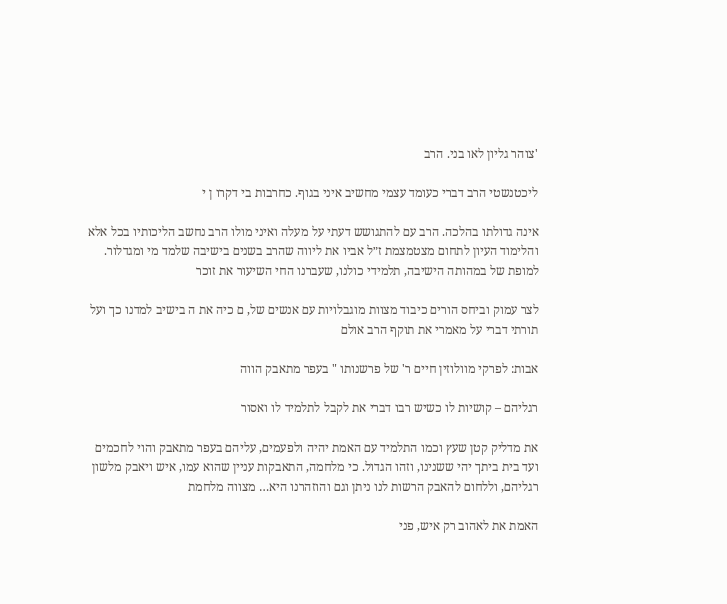'צוהר גליון לאו בני. הרב

ליכטנשטי הרב דברי כעומד עצמי מחשיב איני בגוף. כחרבות בי דקרו ן י

אינה גדולתו בהלכה. הרב עם להתגושש דעתי על מעלה ואיני מולו הרב נחשב הליכותיו בכל אלא והלימוד העיון לתחום מצטמצמת ז״ל אביו את ליווה שהרב בשנים בישיבה שלמד מי ומגדלור. למופת של במהותה הישיבה, תלמידי כולנו, שעברנו החי השיעור את זוכר

לצר עמוק וביחס הורים כיבוד מצוות מוגבלויות עם אנשים של, ם כיה את ה בישיב למדנו כך ועל תורתי דברי על מאמרי את תוקף הרב אולם

אבות: לפרקי מוולוזין חיים ר' של פרשנותו " בעפר מתאבק הווה

רגליהם – קושיות לו כשיש רבו דברי את לקבל לתלמיד לו ואסור

את מדליק קטן שעץ וכמו התלמיד עם האמת יהיה ולפעמים, עליהם בעפר מתאבק והוי לחכמים ועד בית ביתך יהי ששנינו, וזהו הגדול. כי מלחמה, התאבקות עניין שהוא עמו, איש ויאבק מלשון רגליהם, וללחום להאבק הרשות לנו ניתן וגם והוזהרנו היא… מצווה מלחמת

האמת את לאהוב רק איש, פני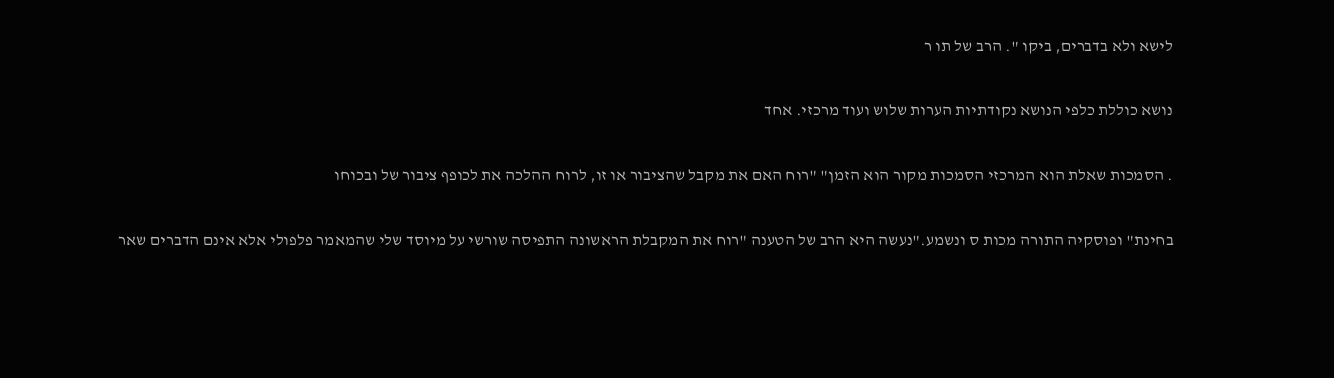לישא ולא בדברים, ביקו ". הרב של תו ר

נושא כוללת כלפי הנושא נקודתיות הערות שלוש ועוד מרכזי. אחד

. הסמכות שאלת הוא המרכזי הסמכות מקור הוא הזמן" "רוח האם את מקבל שהציבור או זו, לרוח ההלכה את לכופף ציבור של ובכוחו

בחינת" ופוסקיה התורה מכות ס ונשמע."נעשה היא הרב של הטענה "רוח את המקבלת הראשונה התפיסה שורשי על מיוסד שלי שהמאמר פלפולי אלא אינם הדברים שאר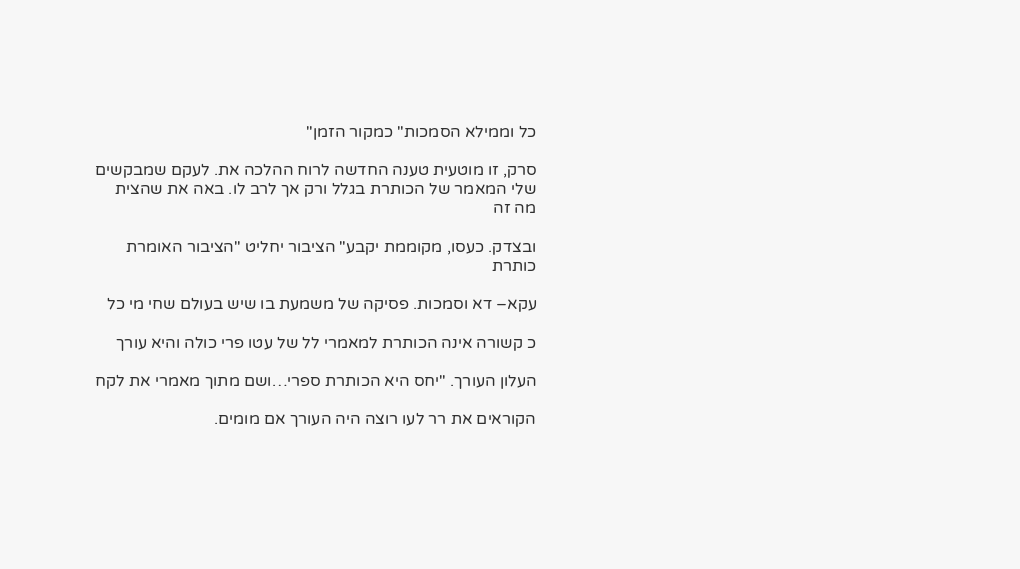כל וממילא הסמכות" כמקור הזמן"

סרק, זו מוטעית טענה החדשה לרוח ההלכה את. לעקם שמבקשים שלי המאמר של הכותרת בגלל ורק אך לרב לו. באה את שהצית מה זה

ובצדק. כעסו, מקוממת יקבע" הציבור יחליט "הציבור האומרת כותרת

עקא– דא וסמכות. פסיקה של משמעת בו שיש בעולם שחי מי כל

כ קשורה אינה הכותרת למאמרי לל של עטו פרי כולה והיא עורך

העלון העורך. "יחס היא הכותרת ספרי…ושם מתוך מאמרי את לקח

הקוראים את רר לעו רוצה היה העורך אם מומים.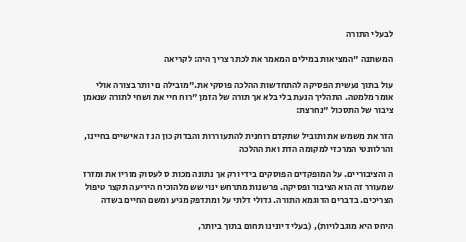לבעלי התורה

המשתנה "המציאות במילים המאמר את לכתר צריך היה: לקריאה

עול בתוך נעשית הפסיקה להתחדשות ההלכה פוסקי את."מובילה ם יותר בצורה אולי אומר מלמטה. התהליך הנעת בלי בלא אך תורה של הזמן "רוח חיי את ושחי לתורה שנאמן ציבור של התסכול "נחרצת:

הזר את משמש את ותוביל שתקדם רוחנית להתעוררות והבדוק כון הנ ז האישיים בחיינו, והרלוונטי המרכזי למקומה הדת ואת ההלכה

ה והציבוריים. על המופקדים הפוסקים בידי ורק אך נתונה מכות ס לעסוק מוריו את ומזרז שמעורר זה הוא הציבור ופסיקה. פרשנות מתרחש ינוי שש מלהוכיח היריעה תקצר טיפול הצריכים. בדברים הדוגמא התורה. גדולי דלתי על ומתדפק מגיע ומשם החיים בשדה

היחס היא מוגבלויות), (בעלי דיונינו תחום בתוך ביותר,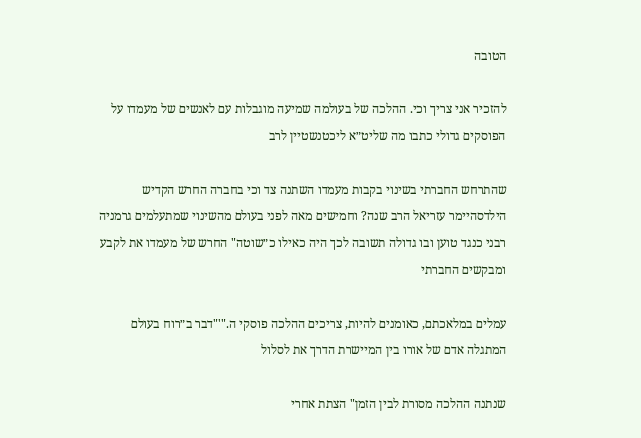הטובה

להזכיר אני צריך וכי. ההלכה של בעולמה שמיעה מוגבלות עם לאנשים של מעמדו על הפוסקים גדולי כתבו מה שליט״א ליכטנשטיין לרב

שהתרחש החברתי בשינוי בקבות מעמדו השתנה צד וכי בחברה החרש הקדיש הילדסהיימר עזריאל הרב שנה? וחמישים מאה לפני בעולם מהשינוי שמתעלמים גרמניה רבני כנגד טוען ובו גדולה תשובה לכך היה כאילו כ״שוטה" החרש של מעמדו את לקבע ומבקשים החברתי

עמלים במלאכתם, כאומנים להיות, צריכים ההלכה פוסקי ה."'"דבר ב״רוח בעולם המתגלה אדם של אורו בין המיישרת הדרך את לסלול

שנתנה ההלכה מסורת לבין הזמן" הצתת אחרי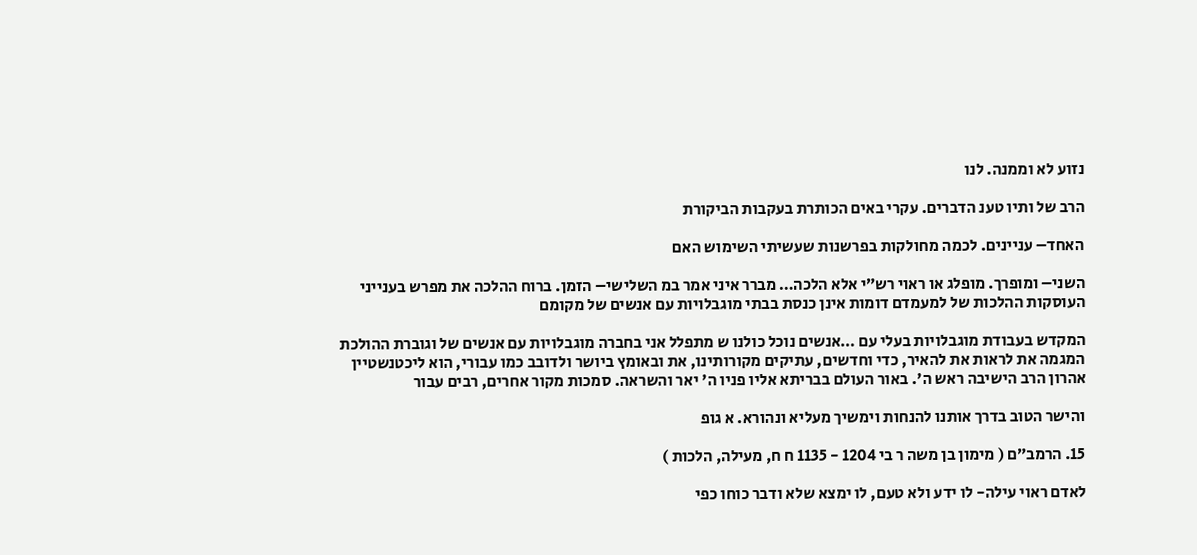נזוע לא וממנה. לנו

הרב של ותיו טענ הדברים. עקרי באים הכותרת בעקבות הביקורת

האחד– עניינים. לכמה מחולקות בפרשנות שעשיתי השימוש האם

השני– ומופרך. מופלג או ראוי רש״י אלא הלכה… מברר איני אמר במ השלישי– הזמן. ברוח ההלכה את מפרש בענייני העוסקות ההלכות של למעמדם דומות אינן כנסת בבתי מוגבלויות עם אנשים של מקומם

המקדש בעבודת מוגבלויות בעלי עם …אנשים נוכל כולנו ש מתפלל אני בחברה מוגבלויות עם אנשים של וגוברת ההולכת המגמה את לראות את להאיר, כדי וחדשים, עתיקים מקורותינו, את ובאומץ ביושר ולדובב כמו עבורי, הוא ליכטנשטיין אהרון הרב הישיבה ראש ה'. באור העולם בבריתא אליו פניו ה' יאר והשראה. סמכות מקור אחרים, רבים עבור

והישר הטוב בדרך אותנו להנחות וימשיך מעליא ונהורא. א גופ

15. הרמב״ם ( מימון בן משה ר בי 1204 - 1135 ח ח, מעילה, הלכות )

לאדם ראוי עילה- לו ידע ולא טעם, לו ימצא שלא ודבר כוחו כפי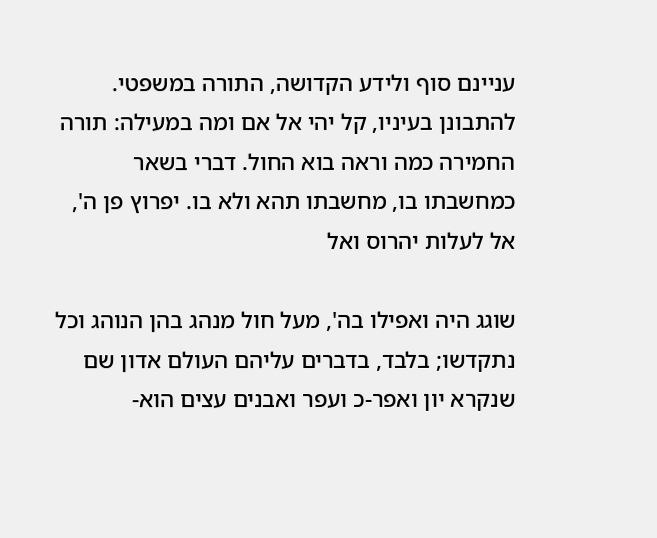עניינם סוף ולידע הקדושה, התורה במשפטי. להתבונן בעיניו, קל יהי אל אם ומה במעילה: תורה החמירה כמה וראה בוא החול. דברי בשאר כמחשבתו בו, מחשבתו תהא ולא בו. יפרוץ פן ה', אל לעלות יהרוס ואל

שוגג היה ואפילו בה', מעל חול מנהג בהן הנוהג וכל נתקדשו; בלבד, בדברים עליהם העולם אדון שם שנקרא יון ואפר-כ ועפר ואבנים עצים הוא-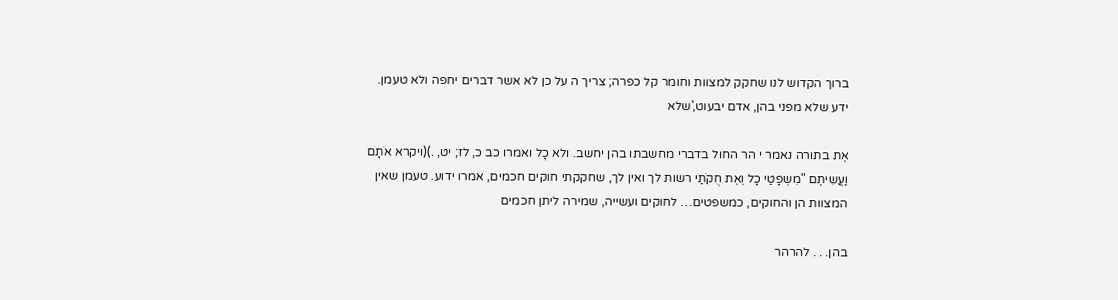ברוך הקדוש לנו שחקק למצוות וחומר קל כפרה; צריך ה על כן לא אשר דברים יחפה ולא טעמן. ידע שלא מפני בהן, אדם יבעוט,'שלא

אֶת בתורה נאמר י הר החול בדברי מחשבתו בהן יחשב. ולא כָל ואמרו כב כ, לז; יט, .)(ויקרא אֹתָם וַעֲשִיתֶם "מִשְפָטַי כָל וְאֶת חֻקֹתַי רשות לך ואין לך, שחקקתי חוקים חכמים, אמרו ידוע. טעמן שאין המצוות הן והחוקים, כמשפטים… לחוקים ועשייה, שמירה ליתן חכמים

בהן. . . להרהר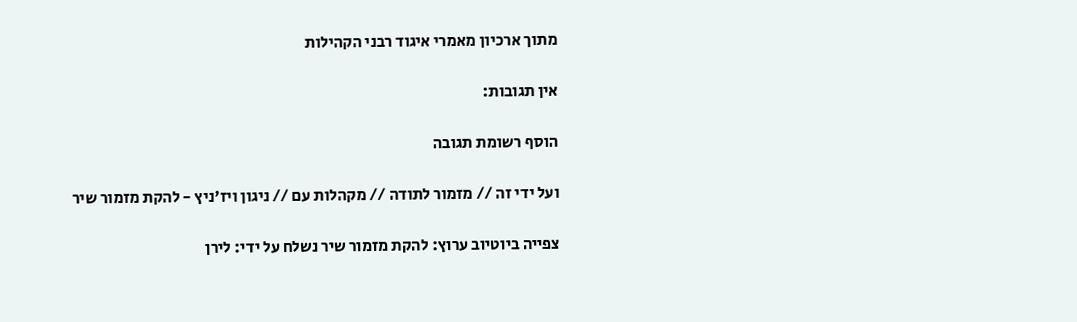מתוך ארכיון מאמרי איגוד רבני הקהילות

אין תגובות:

הוסף רשומת תגובה

ועל ידי זה // מזמור לתודה // מקהלות עם // ניגון ויז'ניץ - להקת מזמור שיר

צפייה ביוטיוב ערוץ: להקת מזמור שיר נשלח על ידי: לירן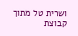ושרית טל מתוך קבוצת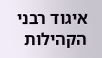איגוד רבני הקהילות